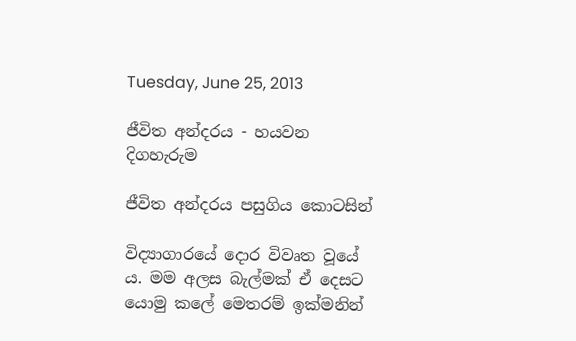Tuesday, June 25, 2013

ජීවිත අන්දරය - හයවන දිගහැරුම

ජීවිත අන්දරය පසුගිය කොටසින්

විද්‍යාගාරයේ දොර විවෘත වූයේ ය. මම අලස බැල්මක් ඒ දෙසට යොමු කලේ මෙතරම් ඉක්මනින්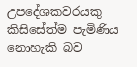උපදේශකවරයකු කිසිසේත්ම පැමිණිය නොහැකි බව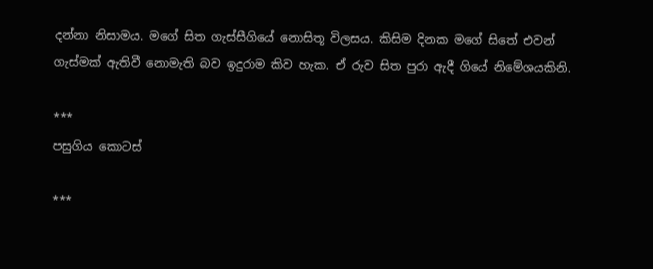දන්නා නිසාමය. මගේ සිත ගැස්සීගියේ නොසිතූ විලසය. කිසිම දිනක මගේ සිතේ එවන් ගැස්මක් ඇතිවී නොමැති බව ඉදුරාම කිව හැක. ඒ රුව සිත පුරා ඇදී ගියේ නිමේශයකිනි.

***
පසුගිය කොටස්

***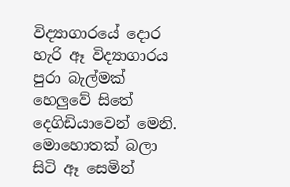විද්‍යාගාරයේ දොර හැරි ඈ විද්‍යාගාරය පුරා බැල්මක් හෙලුවේ සිතේ දෙගිඩියාවෙන් මෙනි. මොහොතක් බලා සිටි ඈ සෙමින්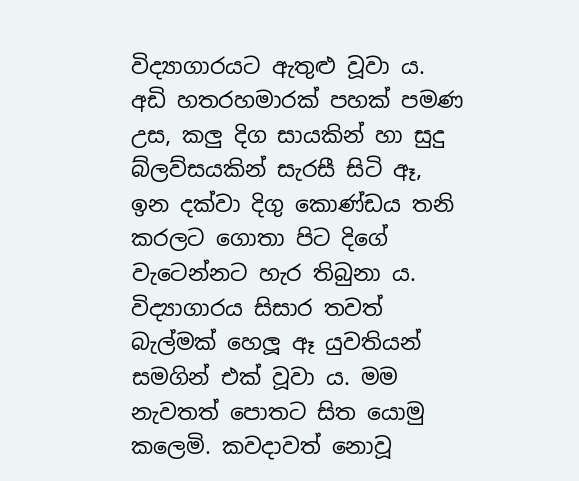විද්‍යාගාරයට ඇතුළු වූවා ය. අඩි හතරහමාරක් පහක් පමණ උස, කලු දිග සායකින් හා සුදු බ්ලව්සයකින් සැරසී සිටි ඈ, ඉන දක්වා දිගු කොණ්ඩය තනි කරලට ගොතා පිට දිගේ වැටෙන්නට හැර තිබුනා ය. විද්‍යාගාරය සිසාර තවත් බැල්මක් හෙලූ ඈ යුවතියන් සමගින් එක් වූවා ය. මම නැවතත් පොතට සිත යොමු කලෙමි. කවදාවත් නොවූ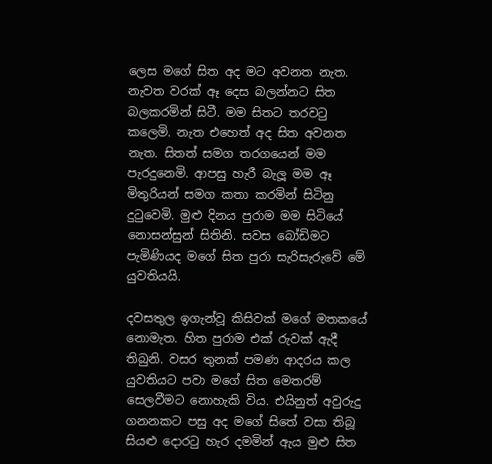ලෙස මගේ සිත අද මට අවනත නැත. නැවත වරක් ඈ දෙස බලන්නට සිත බලකරමින් සිටී. මම සිතට තරවටු කලෙමි. නැත එහෙත් අද සිත අවනත නැත. සිතත් සමග තරගයෙන් මම පැරදුනෙමි. ආපසු හැරී බැලූ මම ඈ මිතුරියන් සමග කතා කරමින් සිටිනු දුටුවෙමි. මුළු දිනය පුරාම මම සිටියේ නොසන්සුන් සිතිනි. සවස බෝඩිමට පැමිණියද මගේ සිත පුරා සැරිසැරුවේ මේ යුවතියයි.

දවසතුල ඉගැන්වූ කිසිවක් මගේ මතකයේ නොමැත. හිත පුරාම එක් රුවක් ඇදී තිබුනි. වසර තුනක් පමණ ආදරය කල යුවතියට පවා මගේ සිත මෙතරම් සෙලවීමට නොහැකි විය. එයිනුත් අවුරුදු ගනනකට පසු අද මගේ සිතේ වසා තිබූ සියළු දොරටු හැර දමමින් ඇය මුළු සිත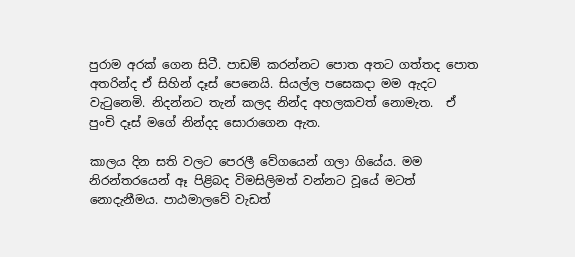පුරාම අරක් ගෙන සිටී. පාඩම් කරන්නට පොත අතට ගත්තද පොත අතරින්ද ඒ සිහින් දෑස් පෙනෙයි. සියල්ල පසෙකදා මම ඇදට වැටුනෙමි. නිදන්නට තැන් කලද නින්ද අහලකවත් නොමැත.  ඒ පුංචි දෑස් මගේ නින්දද සොරාගෙන ඇත.

කාලය දින සති වලට පෙරලී වේගයෙන් ගලා ගියේය. මම නිරන්තරයෙන් ඈ පිළිබද විමසිලිමත් වන්නට වූයේ මටත් නොදැනීමය. පාඨමාලවේ වැඩත්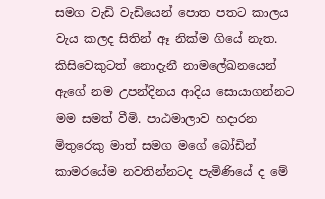සමග වැඩි වැඩියෙන් පොත පතට කාලය වැය කලද සිතින් ඈ නික්ම ගියේ නැත. කිසිවෙකුටත් නොදැනී නාමලේඛනයෙන් ඇගේ නම උපන්දිනය ආදිය සොයාගන්නට මම සමත් වීමි. පාඨමාලාව හදාරන මිතුරෙකු මාත් සමග මගේ බෝඩින් කාමරයේම නවතින්නටද පැමිණියේ ද මේ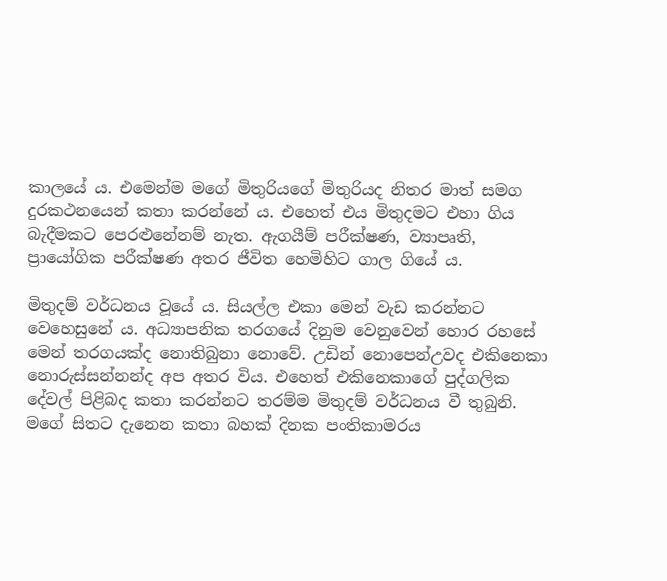කාලයේ ය. එමෙන්ම මගේ මිතුරියගේ මිතුරියද නිතර මාත් සමග දුරකථනයෙන් කතා කරන්නේ ය. එහෙත් එය මිතුදමට එහා ගිය බැදීමකට පෙරළුනේනම් නැත. ඇගයීම් පරීක්ෂණ, ව්‍යාපෘති, ප්‍රායෝගික පරීක්ෂණ අතර ජීවිත හෙමිහිට ගාල ගියේ ය.

මිතුදම් වර්ධනය වූයේ ය. සියල්ල එකා මෙන් වැඩ කරන්නට වෙහෙසුනේ ය. අධ්‍යාපනික තරගයේ දිනුම වෙනුවෙන් හොර රහසේ මෙන් තරගයක්ද නොතිබුනා නොවේ. උඩින් නොපෙන්උවද එකිනෙකා නොරුස්සන්නන්ද අප අතර විය. එහෙත් එකිනෙකාගේ පුද්ගලික දේවල් පිළිබද කතා කරන්නට තරම්ම මිතුදම් වර්ධනය වී තුබුනි. මගේ සිතට දැනෙන කතා බහක් දිනක පංතිකාමරය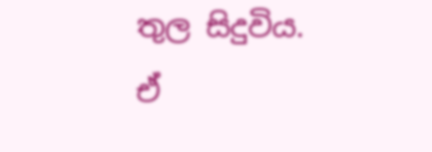තුල සිදුවිය. ඒ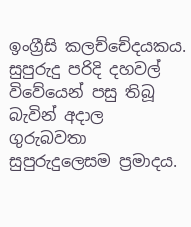ඉංග්‍රීසි කලච්චේදයකය. සුපුරුදු පරිදි දහවල් විවේයෙන් පසු තිබූ බැවින් අදාල ගුරුබවතා සුපුරුදුලෙසම ප්‍රමාදය.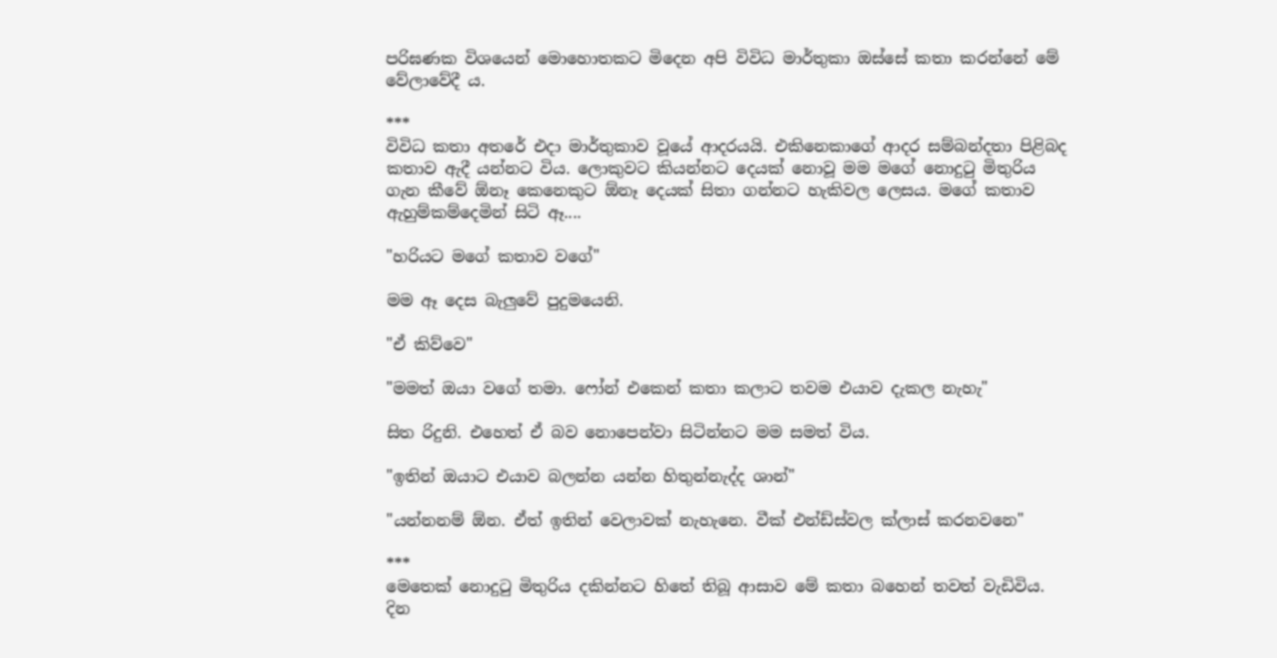පරිඝණක විශයෙන් මොහොතකට මිදෙන අපි විවිධ මාර්තුකා ඔස්සේ කතා කරන්නේ මේ වේලාවේදී ය.

***
විවිධ කතා අතරේ එදා මාර්තුකාව වූයේ ආදරයයි. එකිනෙකාගේ ආදර සම්බන්දතා පිළිබද කතාව ඇදී යන්නට විය. ලොකුවට කියන්නට දෙයක් නොවූ මම මගේ නොදුටු මිතුරිය ගැන කීවේ ඕනෑ කෙනෙකුට ඕනෑ දෙයක් සිතා ගන්නට හැකිවල ලෙසය. මගේ කතාව ඇහුම්කම්දෙමින් සිටි ඈ....

"හරියට මගේ කතාව වගේ"

මම ඈ දෙස බැලුවේ පුදුමයෙනි.

"ඒ කිව්වෙ"

"මමත් ඔයා වගේ තමා. ෆෝන් එකෙන් කතා කලාට තවම එයාව දැකල නැහැ"

සිත රිදුනි. එහෙත් ඒ බව නොපෙන්වා සිටින්නට මම සමත් විය.

"ඉතින් ඔයාට එයාව බලන්න යන්න හිතුන්නැද්ද ශාන්"

"යන්නනම් ඕන. ඒත් ඉතින් වෙලාවක් නැහැනෙ. වීක් එන්ඩ්ස්වල ක්ලාස් කරනවනෙ"

***
මෙතෙක් නොදුටු මිතුරිය දකින්නට හිතේ තිබූ ආසාව මේ කතා බහෙන් තවත් වැඩිවිය. දින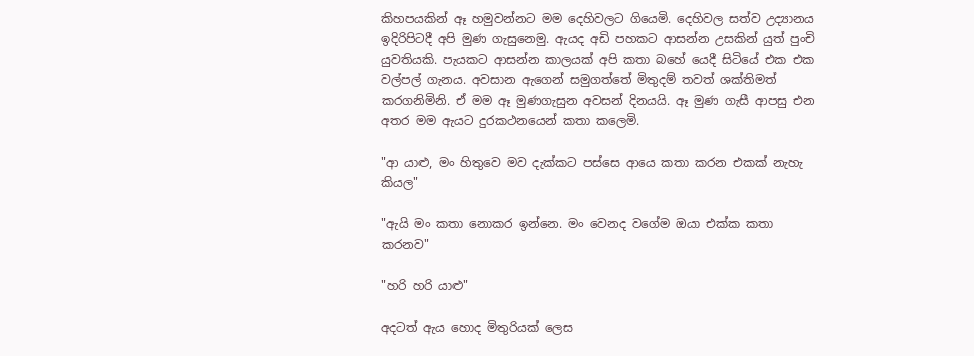කිහපයකින් ඈ හමුවන්නට මම දෙහිවලට ගියෙමි. දෙහිවල සත්ව උද්‍යානය ඉදිරිපිටදී අපි මුණ ගැසුනෙමු. ඇයද අඩි පහකට ආසන්න උසකින් යුත් පුංචි යුවතියකි. පැයකට ආසන්න කාලයක් අපි කතා බහේ යෙදී සිටියේ එක එක වල්පල් ගැනය. අවසාන ඇගෙන් සමුගත්තේ මිතුදම් තවත් ශක්තිමත් කරගනිමිනි. ඒ මම ඈ මුණගැසුන අවසන් දිනයයි. ඈ මුණ ගැසී ආපසු එන අතර මම ඇයට දුරකථනයෙන් කතා කලෙමි.

"ආ යාළු, මං හිතුවෙ මව දැක්කට පස්සෙ ආයෙ කතා කරන එකක් නැහැ කියල"

"ඇයි මං කතා නොකර ඉන්නෙ. මං වෙනද වගේම ඔයා එක්ක කතා කරනව"

"හරි හරි යාළු"

අදටත් ඇය හොද මිතුරියක් ලෙස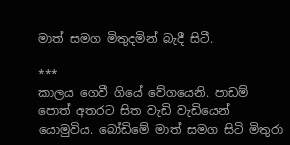මාත් සමග මිතුදමින් බැදී සිටී.

***
කාලය ගෙවී ගියේ වේගයෙනි. පාඩම් පොත් අතරට සිත වැඩි වැඩියෙන් යොමුවිය. බෝඩිමේ මාත් සමග සිටි මිතුරා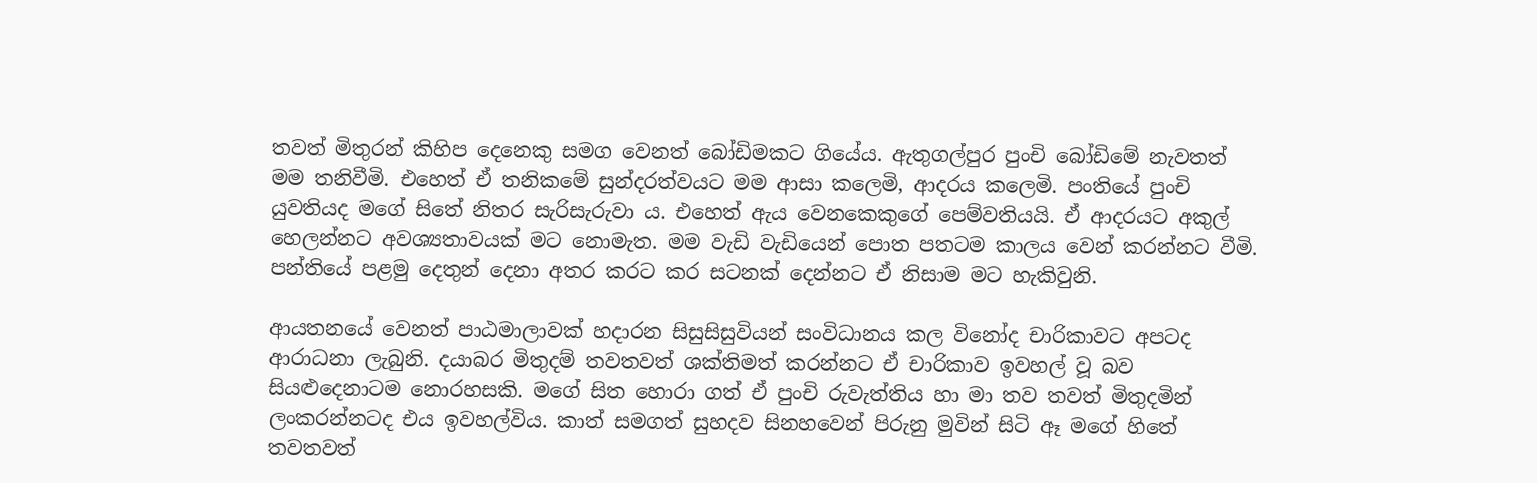තවත් මිතුරන් කිහිප දෙනෙකු සමග වෙනත් බෝඩිමකට ගියේය. ඇතුගල්පුර පුංචි බෝඩිමේ නැවතත් මම තනිවීමි. එහෙත් ඒ තනිකමේ සුන්දරත්වයට මම ආසා කලෙමි, ආදරය කලෙමි. පංතියේ පුංචි යුවතියද මගේ සිතේ නිතර සැරිසැරුවා ය. එහෙත් ඇය වෙනකෙකුගේ පෙම්වතියයි. ඒ ආදරයට අකුල් හෙලන්නට අවශ්‍යතාවයක් මට නොමැත. මම වැඩි වැඩියෙන් පොත පතටම කාලය වෙන් කරන්නට වීමි. පන්තියේ පළමු දෙතුන් දෙනා අතර කරට කර සටනක් දෙන්නට ඒ නිසාම මට හැකිවුනි.

ආයතනයේ වෙනත් පාඨමාලාවක් හදාරන සිසුසිසුවියන් සංවිධානය කල විනෝද චාරිකාවට අපටද ආරාධනා ලැබුනි. දයාබර මිතුදම් තවතවත් ශක්තිමත් කරන්නට ඒ චාරිකාව ඉවහල් වූ බව සියළුදෙනාටම නොරහසකි. මගේ සිත හොරා ගත් ඒ පුංචි රුවැත්තිය හා මා තව තවත් මිතුදමින් ලංකරන්නටද එය ඉවහල්විය. කාත් සමගත් සුහදව සිනහවෙන් පිරුනු මුවින් සිටි ඈ මගේ හිතේ තවතවත්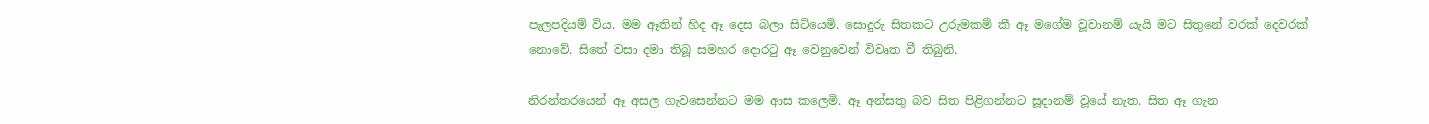පැලපදියම් විය. මම ඈතින් හිද ඈ දෙස බලා සිටියෙමි. සොදුරු සිතකට උරුමකම් කී ඈ මගේම වූවානම් යැයි මට සිතුනේ වරක් දෙවරක් නොවේ. සිතේ වසා දමා තිබූ සමහර දොරටු ඈ වෙනුවෙන් විවෘත වී තිබුනි.

නිරන්තරයෙන් ඈ අසල ගැවසෙන්නට මම ආස කලෙමි. ඈ අන්සතු බව සිත පිළිගන්නට සූදානම් වූයේ නැත. සිත ඈ ගැන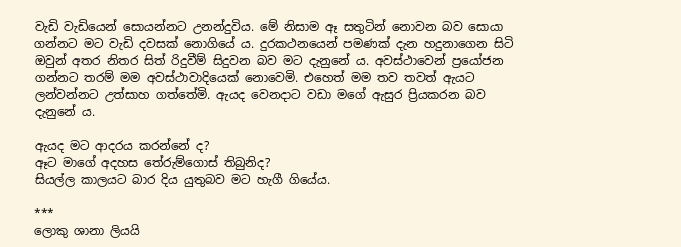වැඩි වැඩියෙන් සොයන්නට උනන්දුවිය. මේ නිසාම ඈ සතුටින් නොවන බව සොයා ගන්නට මට වැඩි දවසක් නොගියේ ය. දුරකථනයෙන් පමණක් දැන හදුනාගෙන සිටි ඔවුන් අතර නිතර සිත් රිදුවීම් සිදුවන බව මට දැනුනේ ය. අවස්ථාවෙන් ප්‍රයෝජන ගන්නට තරම් මම අවස්ථාවාදියෙක් නොවෙමි. එහෙත් මම තව තවත් ඇයට ලන්වන්නට උත්සාහ ගත්තේමි. ඇයද වෙනදාට වඩා මගේ ඇසුර ප්‍රියකරන බව දැනුනේ ය.

ඇයද මට ආදරය කරන්නේ ද?
ඈට මාගේ අදහස තේරුම්ගොස් තිබුනිද?
සියල්ල කාලයට බාර දිය යුතුබව මට හැගී ගියේය.

***
ලොකු ශානා ලියයි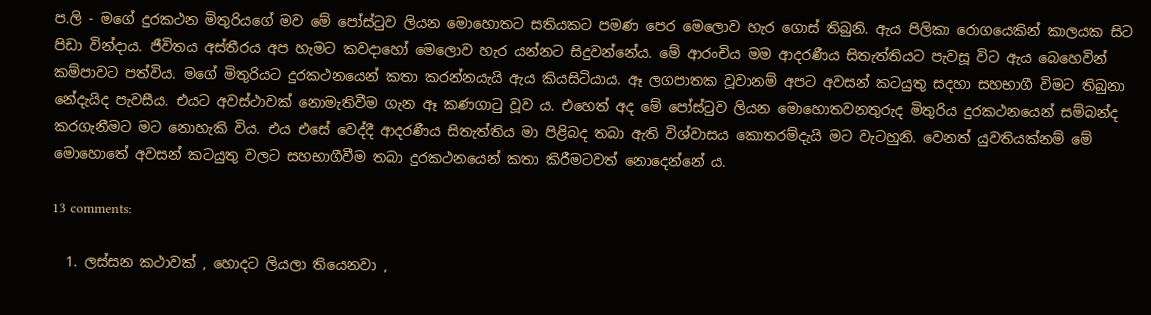ප.ලි - මගේ දුරකථන මිතුරියගේ මව මේ පෝස්ටුව ලියන මොහොතට සතියකට පමණ පෙර මෙලොව හැර ගොස් තිබුනි. ඇය පිලිකා රොගයෙකින් කාලයක සිට පිඩා වින්දාය. ජීවිතය අස්තීරය අප හැමට කවදාහෝ මෙලොව හැර යන්නට සිදුවන්නේය. මේ ආරංචිය මම ආදරණීය සිතැත්තියට පැවසූ විට ඇය බෙහෙවින් කම්පාවට පත්විය. මගේ මිතුරියට දුරකථනයෙන් කතා කරන්නයැයි ඇය කියසිටියාය. ඈ ලගපාතක වූවානම් අපට අවසන් කටයුතු සදහා සහභාගී විමට තිබුනා නේදැයිද පැවසීය. එයට අවස්ථාවක් නොමැතිවීම ගැන ඈ කණගාටු වූව ය. එහෙත් අද මේ පෝස්ටුව ලියන මොහොතවනතුරුද මිතුරිය දුරකථනයෙන් සම්බන්ද කරගැනීමට මට නොහැකි විය. එය එසේ වෙද්දී ආදරණීය සිතැත්තිය මා පිළිබද තබා ඇති විශ්වාසය කොතරම්දැයි මට වැටහුනි. වෙනත් යුවතියක්නම් මේ මොහොතේ අවසන් කටයුතු වලට සහභාගීවීම තබා දුරකථනයෙන් කතා කිරීමටවත් නොදෙන්නේ ය.

13 comments:

  1. ලස්සන කථාවක් , හොදට ලියලා තියෙනවා ,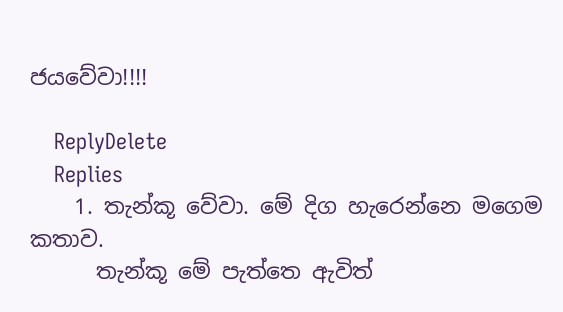ජයවේවා!!!!

    ReplyDelete
    Replies
    1. තැන්කූ වේවා. මේ දිග හැරෙන්නෙ මගෙම කතාව.
      තැන්කූ මේ පැත්තෙ ඇවිත්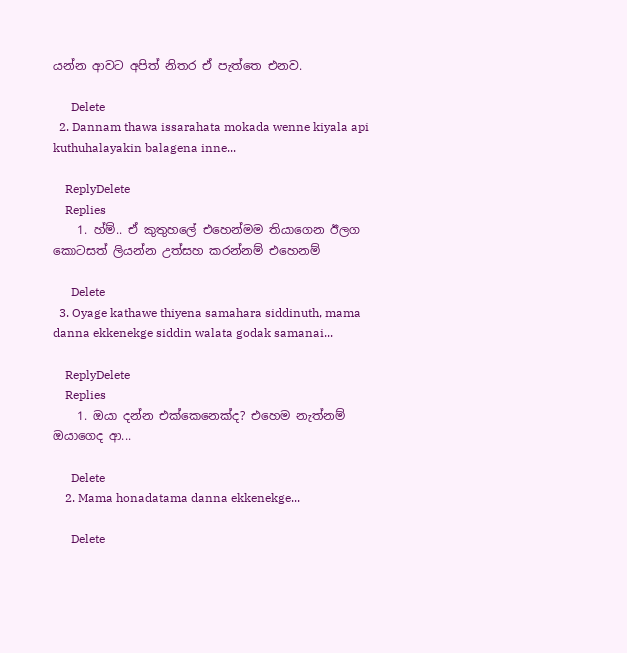යන්න ආවට අපිත් නිතර ඒ පැත්තෙ එනව.

      Delete
  2. Dannam thawa issarahata mokada wenne kiyala api kuthuhalayakin balagena inne...

    ReplyDelete
    Replies
    1. හ්ම්.. ඒ කුතුහලේ එහෙන්මම තියාගෙන ඊලග කොටසත් ලියන්න උත්සහ කරන්නම් එහෙනම්

      Delete
  3. Oyage kathawe thiyena samahara siddinuth, mama danna ekkenekge siddin walata godak samanai...

    ReplyDelete
    Replies
    1. ඔයා දන්න එක්කෙනෙක්ද? එහෙම නැත්නම් ඔයාගෙද ආ...

      Delete
    2. Mama honadatama danna ekkenekge...

      Delete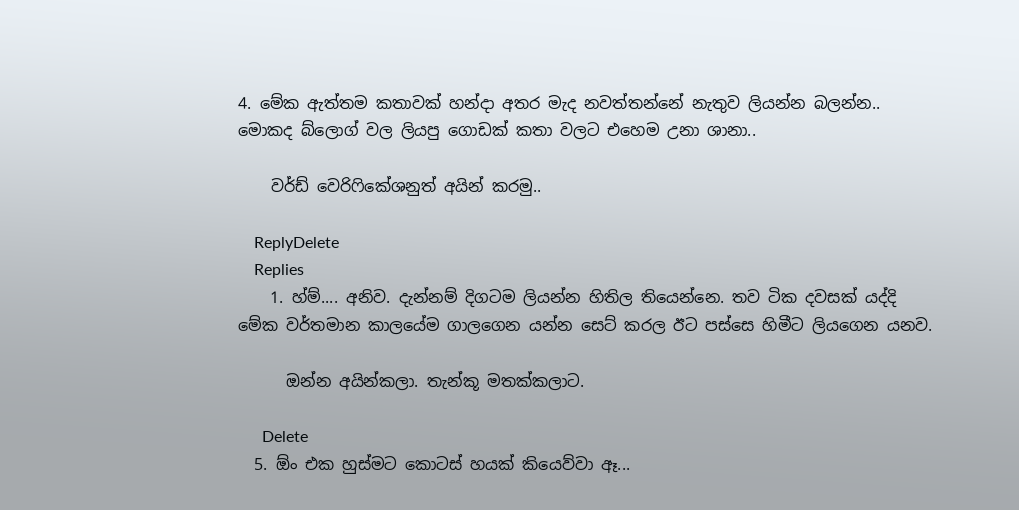4. මේක ඇත්තම කතාවක් හන්දා අතර මැද නවත්තන්නේ නැතුව ලියන්න බලන්න.. මොකද බ්ලොග් වල ලියපු ගොඩක් කතා වලට එහෙම උනා ශානා..

    වර්ඩ් වෙරිෆිකේශනුත් අයින් කරමු..

    ReplyDelete
    Replies
    1. හ්ම්.... අනිව. දැන්නම් දිගටම ලියන්න හිතිල තියෙන්නෙ. තව ටික දවසක් යද්දි මේක වර්තමාන කාලයේම ගාලගෙන යන්න සෙට් කරල ඊට පස්සෙ හිමීට ලියගෙන යනව.

      ඔන්න අයින්කලා. තැන්කූ මතක්කලාට.

      Delete
  5. ඕං එක හුස්මට කොටස් හයක් කියෙව්වා ඈ...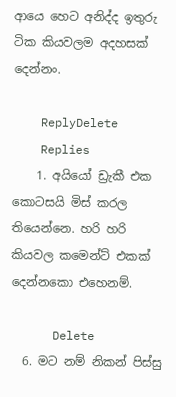ආයෙ හෙට අනිද්ද ඉතුරු ටික කියවලම අදහසක් දෙන්නං.

    ReplyDelete
    Replies
    1. අයියෝ ඩ්‍රැකී එක කොටසයි මිස් කරල තියෙන්නෙ. හරි හරි කියවල කමෙන්ට් එකක් දෙන්නකො එහෙනම්.

      Delete
  6. මට නම් නිකන් පිස්සු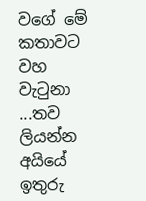වගේ මේ කතාවට වහ වැටුනා ...තව ලියන්න අයියේ ඉතුරු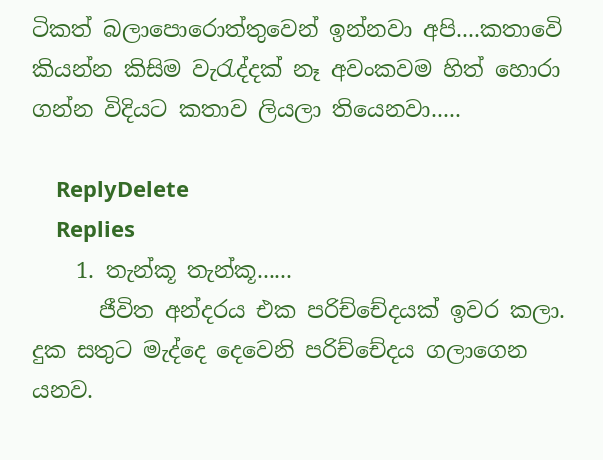ටිකත් බලාපොරොත්තුවෙන් ඉන්නවා අපි....කතාවෙි කියන්න කිසිම වැරැද්දක් නෑ අවංකවම හිත් හොරා ගන්න විදියට කතාව ලියලා තියෙනවා.....

    ReplyDelete
    Replies
    1. තැන්කූ තැන්කූ......
      ජීවිත අන්දරය එක පරිච්චේදයක් ඉවර කලා. දුක සතුට මැද්දෙ දෙවෙනි පරිච්චේදය ගලාගෙන යනව.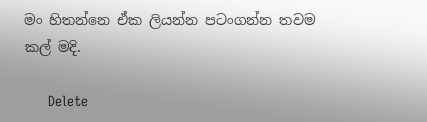මං හිතන්නෙ ඒක ලියන්න පටංගන්න තවම කල් මදි.

      Delete